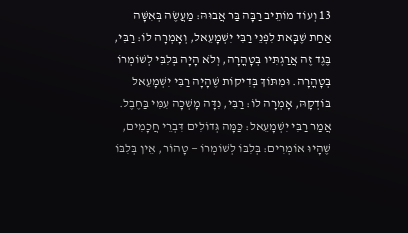13 וְעוֹד מוֹתֵיב רַבָּה בַּר אֲבוּהּ: מַעֲשֶׂה בְּאִשָּׁה אַחַת שֶׁבָּאת לִפְנֵי רַבִּי יִשְׁמָעֵאל, וְאָמְרָה לוֹ: רַבִּי, בֶּגֶד זֶה אֲרַגְתִּיו בְּטׇהֳרָה, וְלֹא הָיָה בְּלִבִּי לְשׁוֹמְרוֹ בְּטׇהֳרָה. וּמִתּוֹךְ בְּדִיקוֹת שֶׁהָיָה רַבִּי יִשְׁמָעֵאל בּוֹדְקָהּ, אָמְרָה לוֹ: רַבִּי, נִדָּה מָשְׁכָה עִמִּי בַּחֶבֶל. אֲמַר רַבִּי יִשְׁמָעֵאל: כַּמָּה גְּדוֹלִים דִּבְרֵי חֲכָמִים, שֶׁהָיוּ אוֹמְרִים: בְּלִבּוֹ לְשׁוֹמְרוֹ — טָהוֹר, אֵין בְּלִבּוֹ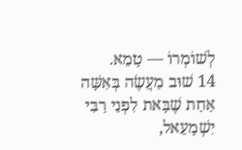לְשׁוֹמְרוֹ — טָמֵא.
14 שׁוּב מַעֲשֶׂה בְּאִשָּׁה אַחַת שֶׁבָּאת לִפְנֵי רַבִּי יִשְׁמָעֵאל,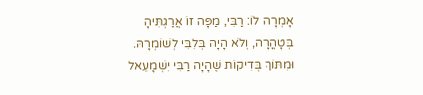אָמְרָה לוֹ: רַבִּי, מַפָּה זוֹ אֲרַגְתִּיהָ בְּטָהֳרָה, וְלֹא הָיָה בְּלִבִּי לְשׁוֹמְרָהּ. וּמִתּוֹךְ בְּדִיקוֹת שֶׁהָיָה רַבִּי יִשְׁמָעֵאל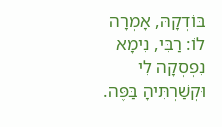בּוֹדְקָהּ, אָמְרָה לוֹ: רַבִּי, נִימָא נִפְסְקָה לִי וּקְשַׁרְתִּיהָ בַּפֶּה.